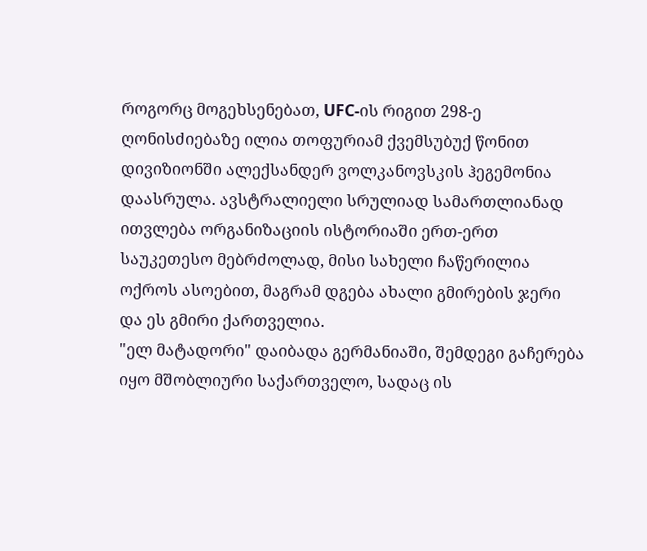როგორც მოგეხსენებათ, UFC-ის რიგით 298-ე ღონისძიებაზე ილია თოფურიამ ქვემსუბუქ წონით დივიზიონში ალექსანდერ ვოლკანოვსკის ჰეგემონია დაასრულა. ავსტრალიელი სრულიად სამართლიანად ითვლება ორგანიზაციის ისტორიაში ერთ-ერთ საუკეთესო მებრძოლად, მისი სახელი ჩაწერილია ოქროს ასოებით, მაგრამ დგება ახალი გმირების ჯერი და ეს გმირი ქართველია.
"ელ მატადორი" დაიბადა გერმანიაში, შემდეგი გაჩერება იყო მშობლიური საქართველო, სადაც ის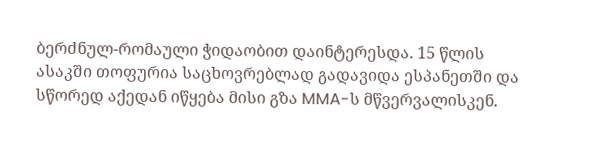ბერძნულ-რომაული ჭიდაობით დაინტერესდა. 15 წლის ასაკში თოფურია საცხოვრებლად გადავიდა ესპანეთში და სწორედ აქედან იწყება მისი გზა MMA-ს მწვერვალისკენ.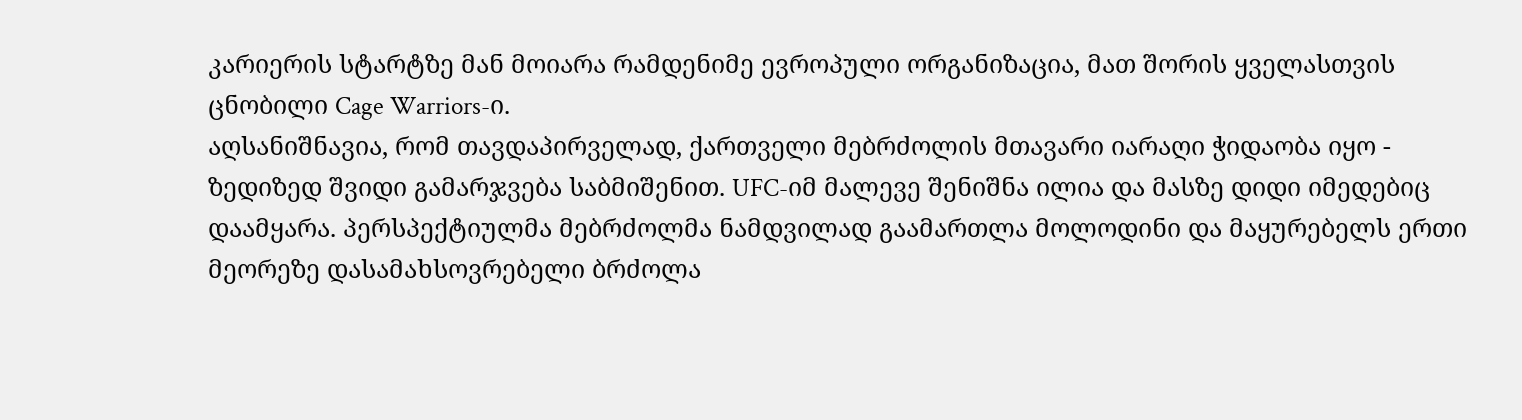კარიერის სტარტზე მან მოიარა რამდენიმე ევროპული ორგანიზაცია, მათ შორის ყველასთვის ცნობილი Cage Warriors-ი.
აღსანიშნავია, რომ თავდაპირველად, ქართველი მებრძოლის მთავარი იარაღი ჭიდაობა იყო - ზედიზედ შვიდი გამარჯვება საბმიშენით. UFC-იმ მალევე შენიშნა ილია და მასზე დიდი იმედებიც დაამყარა. პერსპექტიულმა მებრძოლმა ნამდვილად გაამართლა მოლოდინი და მაყურებელს ერთი მეორეზე დასამახსოვრებელი ბრძოლა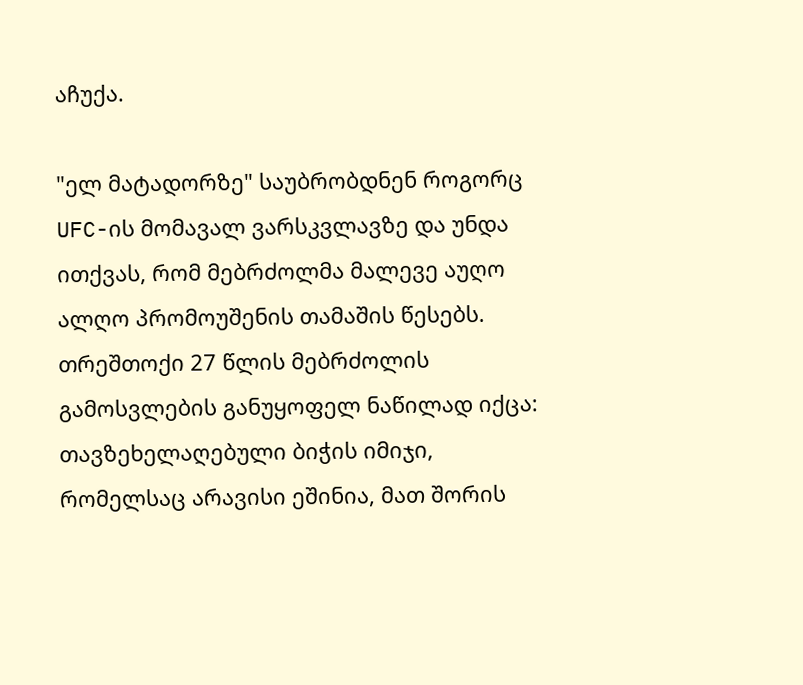აჩუქა.

"ელ მატადორზე" საუბრობდნენ როგორც UFC-ის მომავალ ვარსკვლავზე და უნდა ითქვას, რომ მებრძოლმა მალევე აუღო ალღო პრომოუშენის თამაშის წესებს. თრეშთოქი 27 წლის მებრძოლის გამოსვლების განუყოფელ ნაწილად იქცა: თავზეხელაღებული ბიჭის იმიჯი, რომელსაც არავისი ეშინია, მათ შორის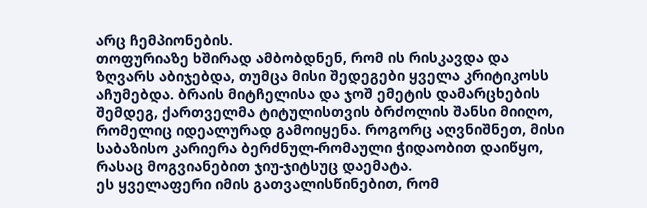არც ჩემპიონების.
თოფურიაზე ხშირად ამბობდნენ, რომ ის რისკავდა და ზღვარს აბიჯებდა, თუმცა მისი შედეგები ყველა კრიტიკოსს აჩუმებდა. ბრაის მიტჩელისა და ჯოშ ემეტის დამარცხების შემდეგ, ქართველმა ტიტულისთვის ბრძოლის შანსი მიიღო, რომელიც იდეალურად გამოიყენა. როგორც აღვნიშნეთ, მისი საბაზისო კარიერა ბერძნულ-რომაული ჭიდაობით დაიწყო, რასაც მოგვიანებით ჯიუ-ჯიტსუც დაემატა.
ეს ყველაფერი იმის გათვალისწინებით, რომ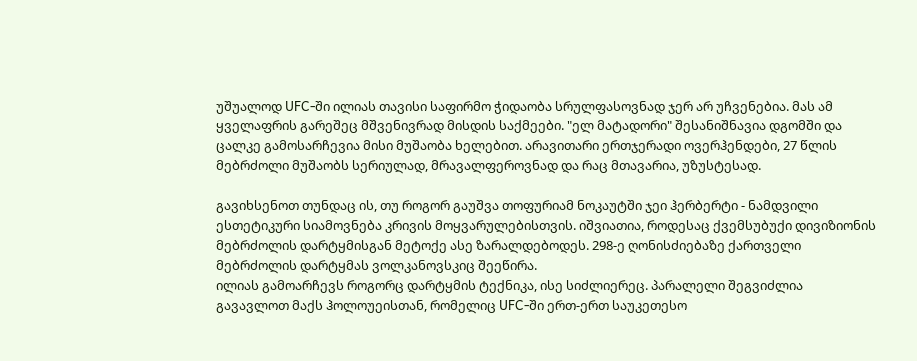უშუალოდ UFC-ში ილიას თავისი საფირმო ჭიდაობა სრულფასოვნად ჯერ არ უჩვენებია. მას ამ ყველაფრის გარეშეც მშვენივრად მისდის საქმეები. "ელ მატადორი" შესანიშნავია დგომში და ცალკე გამოსარჩევია მისი მუშაობა ხელებით. არავითარი ერთჯერადი ოვერჰენდები, 27 წლის მებრძოლი მუშაობს სერიულად, მრავალფეროვნად და რაც მთავარია, უზუსტესად.

გავიხსენოთ თუნდაც ის, თუ როგორ გაუშვა თოფურიამ ნოკაუტში ჯეი ჰერბერტი - ნამდვილი ესთეტიკური სიამოვნება კრივის მოყვარულებისთვის. იშვიათია, როდესაც ქვემსუბუქი დივიზიონის მებრძოლის დარტყმისგან მეტოქე ასე ზარალდებოდეს. 298-ე ღონისძიებაზე ქართველი მებრძოლის დარტყმას ვოლკანოვსკიც შეეწირა.
ილიას გამოარჩევს როგორც დარტყმის ტექნიკა, ისე სიძლიერეც. პარალელი შეგვიძლია გავავლოთ მაქს ჰოლოუეისთან, რომელიც UFC-ში ერთ-ერთ საუკეთესო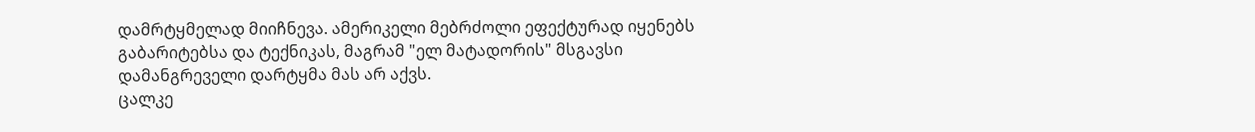დამრტყმელად მიიჩნევა. ამერიკელი მებრძოლი ეფექტურად იყენებს გაბარიტებსა და ტექნიკას, მაგრამ "ელ მატადორის" მსგავსი დამანგრეველი დარტყმა მას არ აქვს.
ცალკე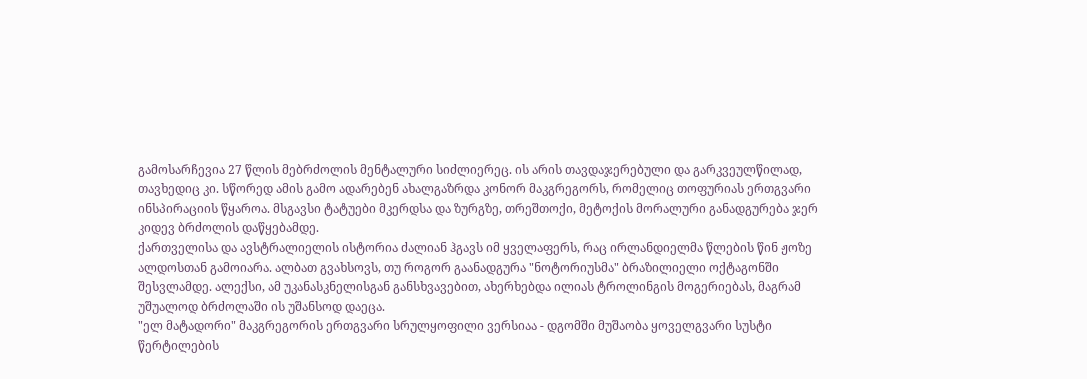გამოსარჩევია 27 წლის მებრძოლის მენტალური სიძლიერეც. ის არის თავდაჯერებული და გარკვეულწილად, თავხედიც კი. სწორედ ამის გამო ადარებენ ახალგაზრდა კონორ მაკგრეგორს, რომელიც თოფურიას ერთგვარი ინსპირაციის წყაროა. მსგავსი ტატუები მკერდსა და ზურგზე, თრეშთოქი, მეტოქის მორალური განადგურება ჯერ კიდევ ბრძოლის დაწყებამდე.
ქართველისა და ავსტრალიელის ისტორია ძალიან ჰგავს იმ ყველაფერს, რაც ირლანდიელმა წლების წინ ჟოზე ალდოსთან გამოიარა. ალბათ გვახსოვს, თუ როგორ გაანადგურა "ნოტორიუსმა" ბრაზილიელი ოქტაგონში შესვლამდე. ალექსი, ამ უკანასკნელისგან განსხვავებით, ახერხებდა ილიას ტროლინგის მოგერიებას, მაგრამ უშუალოდ ბრძოლაში ის უშანსოდ დაეცა.
"ელ მატადორი" მაკგრეგორის ერთგვარი სრულყოფილი ვერსიაა - დგომში მუშაობა ყოველგვარი სუსტი წერტილების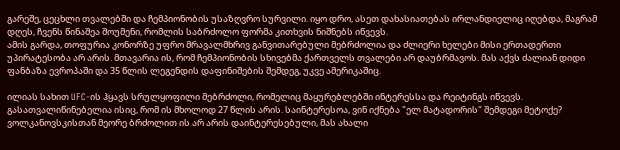გარეშე, ცეცხლი თვალებში და ჩემპიონობის უსაზღვრო სურვილი. იყო დრო, ასეთ დახასიათებას ირლანდიელიც იღებდა, მაგრამ დღეს, ჩვენს წინაშეა შოუმენი, რომლის საბრძოლო ფორმა კითხვის ნიშნებს იწვევს.
ამის გარდა, თოფურია კონორზე უფრო მრავალმხრივ განვითარებული მებრძოლია და ძლიერი ხელები მისი ერთადერთი უპირატესობა არ არის. მთავარია ის, რომ ჩემპიონობის სხივებმა ქართველს თვალები არ დაუბრმავოს. მას აქვს ძალიან დიდი ფანბაზა ევროპაში და 35 წლის ლეგენდის დაფინიშების შემდეგ, უკვე ამერიკაშიც.

ილიას სახით UFC-ის ჰყავს სრულყოფილი მებრძოლი, რომელიც მაყურებლებში ინტერესსა და რეიტინგს იწვევს. გასათვალიწინებელია ისიც, რომ ის მხოლოდ 27 წლის არის. საინტერესოა, ვინ იქნება "ელ მატადორის" შემდეგი მეტოქე? ვოლკანოვსკისთან მეორე ბრძოლით ის არ არის დაინტერესებული, მას ახალი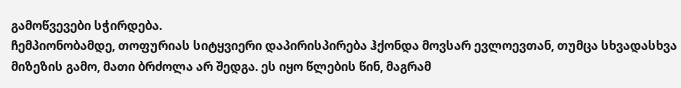გამოწვევები სჭირდება.
ჩემპიონობამდე, თოფურიას სიტყვიერი დაპირისპირება ჰქონდა მოვსარ ევლოევთან, თუმცა სხვადასხვა მიზეზის გამო, მათი ბრძოლა არ შედგა. ეს იყო წლების წინ, მაგრამ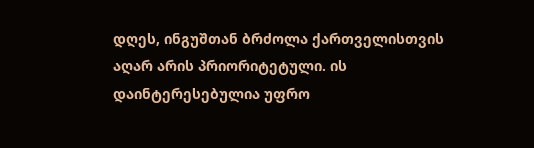დღეს, ინგუშთან ბრძოლა ქართველისთვის აღარ არის პრიორიტეტული. ის დაინტერესებულია უფრო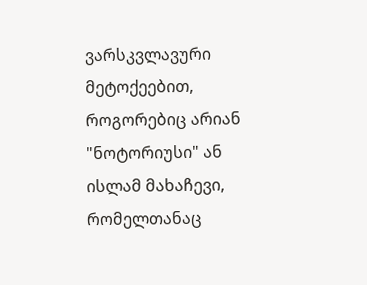ვარსკვლავური მეტოქეებით, როგორებიც არიან "ნოტორიუსი" ან ისლამ მახაჩევი, რომელთანაც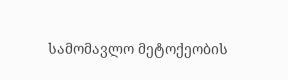სამომავლო მეტოქეობის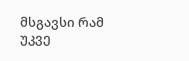მსგავსი რამ უკვე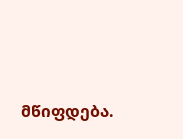მწიფდება.